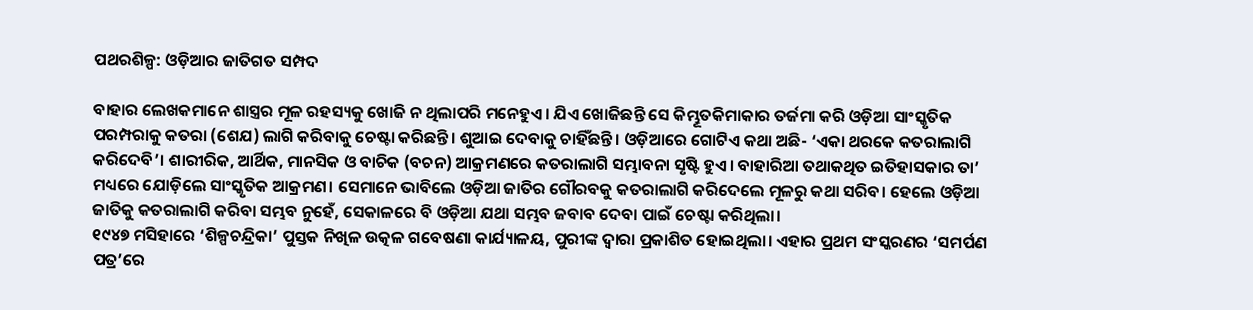ପଥରଶିଳ୍ପ: ଓଡ଼ିଆର ଜାତିଗତ ସମ୍ପଦ

ବାହାର ଲେଖକମାନେ ଶାସ୍ତ୍ରର ମୂଳ ରହସ୍ୟକୁ ଖୋଜି ନ ଥିଲାପରି ମନେହୁଏ। ଯିଏ ଖୋଜିଛନ୍ତି ସେ କିମ୍ଭୂତକିମାକାର ତର୍ଜମା କରି ଓଡ଼ିଆ ସାଂସ୍କୃତିକ ପରମ୍ପରାକୁ କତରା (ଶେଯ) ଲାଗି କରିବାକୁ ଚେଷ୍ଟା କରିଛନ୍ତି। ଶୁଆଇ ଦେବାକୁ ଚାହିଁଛନ୍ତି। ଓଡ଼ିଆରେ ଗୋଟିଏ କଥା ଅଛି- ‘ଏକା ଥରକେ କତରାଲାଗି କରିଦେବି’। ଶାରୀରିକ, ଆର୍ଥିକ, ମାନସିକ ଓ ବାଚିକ (ବଚନ) ଆକ୍ରମଣରେ କତରାଲାଗି ସମ୍ଭାବନା ସୃଷ୍ଟି ହୁଏ। ବାହାରିଆ ତଥାକଥିତ ଇତିହାସକାର ତା’ ମଧ୍ୟରେ ଯୋଡ଼ିଲେ ସାଂସ୍କୃତିକ ଆକ୍ରମଣ। ସେମାନେ ଭାବିଲେ ଓଡ଼ିଆ ଜାତିର ଗୌରବକୁ କତରାଲାଗି କରିଦେଲେ ମୂଳରୁ କଥା ସରିବ। ହେଲେ ଓଡ଼ିଆ ଜାତିକୁ କତରାଲାଗି କରିବା ସମ୍ଭବ ନୁହେଁ, ସେକାଳରେ ବି ଓଡ଼ିଆ ଯଥା ସମ୍ଭବ ଜବାବ ଦେବା ପାଇଁ ଚେଷ୍ଟା କରିଥିଲା।
୧୯୪୭ ମସିହାରେ ‘ଶିଳ୍ପଚନ୍ଦ୍ରିକା’ ପୁସ୍ତକ ନିଖିଳ ଉତ୍କଳ ଗବେଷଣା କାର୍ଯ୍ୟାଳୟ, ପୁରୀଙ୍କ ଦ୍ୱାରା ପ୍ରକାଶିତ ହୋଇଥିଲା। ଏହାର ପ୍ରଥମ ସଂସ୍କରଣର ‘ସମର୍ପଣ ପତ୍ର’ରେ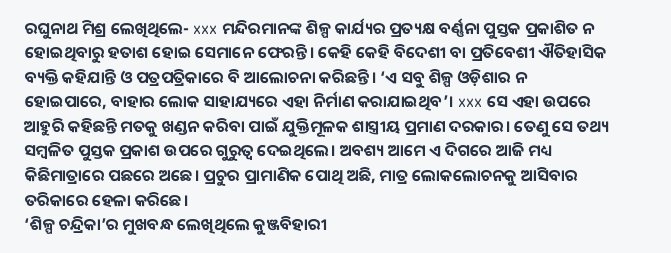ରଘୁନାଥ ମିଶ୍ର ଲେଖିଥିଲେ- xxx ମନ୍ଦିରମାନଙ୍କ ଶିଳ୍ପ କାର୍ଯ୍ୟର ପ୍ରତ୍ୟକ୍ଷ ବର୍ଣ୍ଣନା ପୁସ୍ତକ ପ୍ରକାଶିତ ନ ହୋଇଥିବାରୁ ହତାଶ ହୋଇ ସେମାନେ ଫେରନ୍ତି। କେହି କେହି ବିଦେଶୀ ବା ପ୍ରତିବେଶୀ ଐତିହାସିକ ବ୍ୟକ୍ତି କହିଯାନ୍ତି ଓ ପତ୍ରପତ୍ରିକାରେ ବି ଆଲୋଚନା କରିଛନ୍ତି। ‘ଏ ସବୁ ଶିଳ୍ପ ଓଡ଼ିଶାର ନ ହୋଇପାରେ, ବାହାର ଲୋକ ସାହାଯ୍ୟରେ ଏହା ନିର୍ମାଣ କରାଯାଇଥିବ’। xxx ସେ ଏହା ଉପରେ ଆହୁରି କହିଛନ୍ତି ମତକୁ ଖଣ୍ଡନ କରିବା ପାଇଁ ଯୁକ୍ତିମୂଳକ ଶାସ୍ତ୍ରୀୟ ପ୍ରମାଣ ଦରକାର। ତେଣୁ ସେ ତଥ୍ୟ ସମ୍ବଳିତ ପୁସ୍ତକ ପ୍ରକାଶ ଉପରେ ଗୁରୁତ୍ୱ ଦେଇଥିଲେ। ଅବଶ୍ୟ ଆମେ ଏ ଦିଗରେ ଆଜି ମଧ୍ୟ କିଛିମାତ୍ରାରେ ପଛରେ ଅଛେ। ପ୍ରଚୁର ପ୍ରାମାଣିକ ପୋଥି ଅଛି, ମାତ୍ର ଲୋକଲୋଚନକୁ ଆସିବାର ତରିକାରେ ହେଳା କରିଛେ।
‘ଶିଳ୍ପ ଚନ୍ଦ୍ରିକା’ର ମୁଖବନ୍ଧ ଲେଖିଥିଲେ କୁଞ୍ଜବିହାରୀ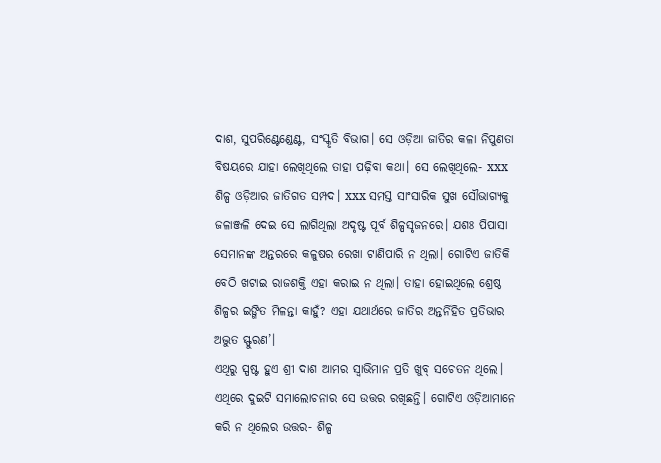ଦାଶ, ସୁପରିଣ୍ଟେଣ୍ଡେଣ୍ଟ, ସଂସ୍କୃତି ବିଭାଗ। ସେ ଓଡ଼ିଆ ଜାତିର କଳା ନିପୁଣତା ବିଷୟରେ ଯାହା ଲେଖିଥିଲେ ତାହା ପଢ଼ିବା କଥା। ସେ ଲେଖିଥିଲେ- xxx ଶିଳ୍ପ ଓଡ଼ିଆର ଜାତିଗତ ସମ୍ପଦ। xxx ସମସ୍ତ ସାଂସାରିକ ସୁଖ ସୌଭାଗ୍ୟକୁ ଜଳାଞ୍ଜଳି ଦେଇ ସେ ଲାଗିଥିଲା ଅଦୃଷ୍ଟ ପୂର୍ବ ଶିଳ୍ପସୃଜନରେ। ଯଶଃ ପିପାସା ସେମାନଙ୍କ ଅନ୍ତରରେ କଳୁଷର ରେଖା ଟାଣିପାରି ନ ଥିଲା। ଗୋଟିଏ ଜାତିକି ବେଠି ଖଟାଇ ରାଜଶକ୍ତି ଏହା କରାଇ ନ ଥିଲା। ତାହା ହୋଇଥିଲେ ଶ୍ରେଷ୍ଠ ଶିଳ୍ପର ଇଙ୍ଗିତ ମିଳନ୍ତା କାହୁଁ? ଏହା ଯଥାର୍ଥରେ ଜାତିର ଅନ୍ତର୍ନିହିତ ପ୍ରତିଭାର ଅଦ୍ଭୁତ ସ୍ଫୁରଣ’।
ଏଥିରୁ ସ୍ପଷ୍ଟ ହୁଏ ଶ୍ରୀ ଦାଶ ଆମର ସ୍ବାଭିମାନ ପ୍ରତି ଖୁବ୍‌ ସଚେତନ ଥିଲେ। ଏଥିରେ ଦୁଇଟି ସମାଲୋଚନାର ସେ ଉତ୍ତର ରଖିଛନ୍ତି। ଗୋଟିଏ ଓଡ଼ିଆମାନେ କରି ନ ଥିଲେର ଉତ୍ତର- ଶିଳ୍ପ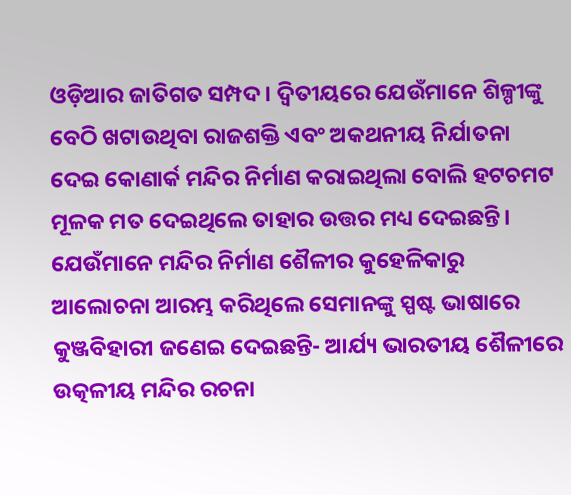ଓଡ଼ିଆର ଜାତିଗତ ସମ୍ପଦ। ଦ୍ୱିତୀୟରେ ଯେଉଁମାନେ ଶିଳ୍ପୀଙ୍କୁ ବେଠି ଖଟାଉଥିବା ରାଜଶକ୍ତି ଏବଂ ଅକଥନୀୟ ନିର୍ଯାତନା ଦେଇ କୋଣାର୍କ ମନ୍ଦିର ନିର୍ମାଣ କରାଇଥିଲା ବୋଲି ହଟଚମଟ ମୂଳକ ମତ ଦେଇଥିଲେ ତାହାର ଉତ୍ତର ମଧ୍ୟ ଦେଇଛନ୍ତି।
ଯେଉଁମାନେ ମନ୍ଦିର ନିର୍ମାଣ ଶୈଳୀର କୁହେଳିକାରୁ ଆଲୋଚନା ଆରମ୍ଭ କରିଥିଲେ ସେମାନଙ୍କୁ ସ୍ପଷ୍ଟ ଭାଷାରେ କୁଞ୍ଜବିହାରୀ ଜଣେଇ ଦେଇଛନ୍ତି- ଆର୍ଯ୍ୟ ଭାରତୀୟ ଶୈଳୀରେ ଉତ୍କଳୀୟ ମନ୍ଦିର ରଚନା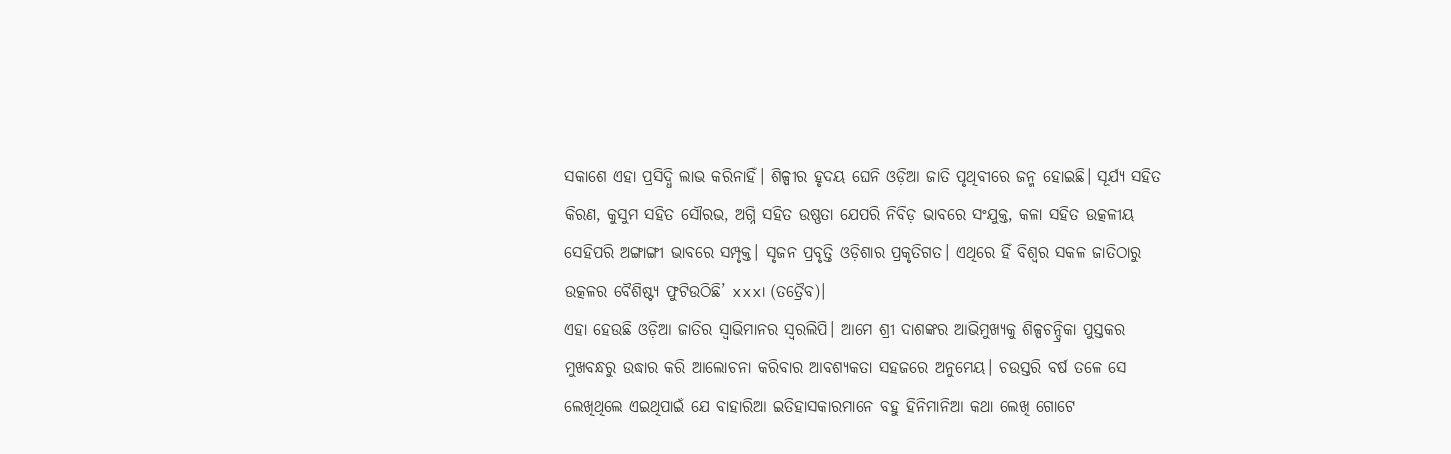ସକାଶେ ଏହା ପ୍ରସିଦ୍ଧି ଲାଭ କରିନାହିଁ। ଶିଳ୍ପୀର ହୃଦୟ ଘେନି ଓଡ଼ିଆ ଜାତି ପୃଥିବୀରେ ଜନ୍ମ ହୋଇଛି। ସୂର୍ଯ୍ୟ ସହିତ କିରଣ, କୁସୁମ ସହିତ ସୌରଭ, ଅଗ୍ନି ସହିତ ଉଷ୍ଣତା ଯେପରି ନିବିଡ଼ ଭାବରେ ସଂଯୁକ୍ତ, କଳା ସହିତ ଉତ୍କଳୀୟ ସେହିପରି ଅଙ୍ଗାଙ୍ଗୀ ଭାବରେ ସମ୍ପୃକ୍ତ। ସୃଜନ ପ୍ରବୃତ୍ତି ଓଡ଼ିଶାର ପ୍ରକୃତିଗତ। ଏଥିରେ ହିଁ ବିଶ୍ୱର ସକଳ ଜାତିଠାରୁ ଉତ୍କଳର ବୈଶିଷ୍ଟ୍ୟ ଫୁଟିଉଠିଛି’ xxx। (ତତ୍ରୈବ)।
ଏହା ହେଉଛି ଓଡ଼ିଆ ଜାତିର ସ୍ବାଭିମାନର ସ୍ବରଲିପି। ଆମେ ଶ୍ରୀ ଦାଶଙ୍କର ଆଭିମୁଖ୍ୟକୁ ଶିଳ୍ପଚନ୍ଦ୍ରିକା ପୁସ୍ତକର ମୁଖବନ୍ଧରୁ ଉଦ୍ଧାର କରି ଆଲୋଚନା କରିବାର ଆବଶ୍ୟକତା ସହଜରେ ଅନୁମେୟ। ଚଉସ୍ତରି ବର୍ଷ ତଳେ ସେ ଲେଖିଥିଲେ ଏଇଥିପାଇଁ ଯେ ବାହାରିଆ ଇତିହାସକାରମାନେ ବହୁ ହିନିମାନିଆ କଥା ଲେଖି ଗୋଟେ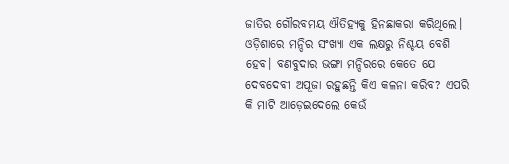ଜାତିର ଗୌରବମୟ ଐତିହ୍ୟକୁ ହିନଛାକରା କରିଥିଲେ। ଓଡ଼ିଶାରେ ମନ୍ଦିର ସଂଖ୍ୟା ଏକ ଲକ୍ଷରୁ ନିଶ୍ଚୟ ବେଶି ହେବ। ବଣବୁଦାର ଭଙ୍ଗା ମନ୍ଦିରରେ କେତେ ଯେ ଦେବଦେବୀ ଅପୂଜା ରହୁଛନ୍ତି କିଏ କଳନା କରିବ? ଏପରି କି ମାଟି ଆଡ଼େଇଦେଲେ କେଉଁ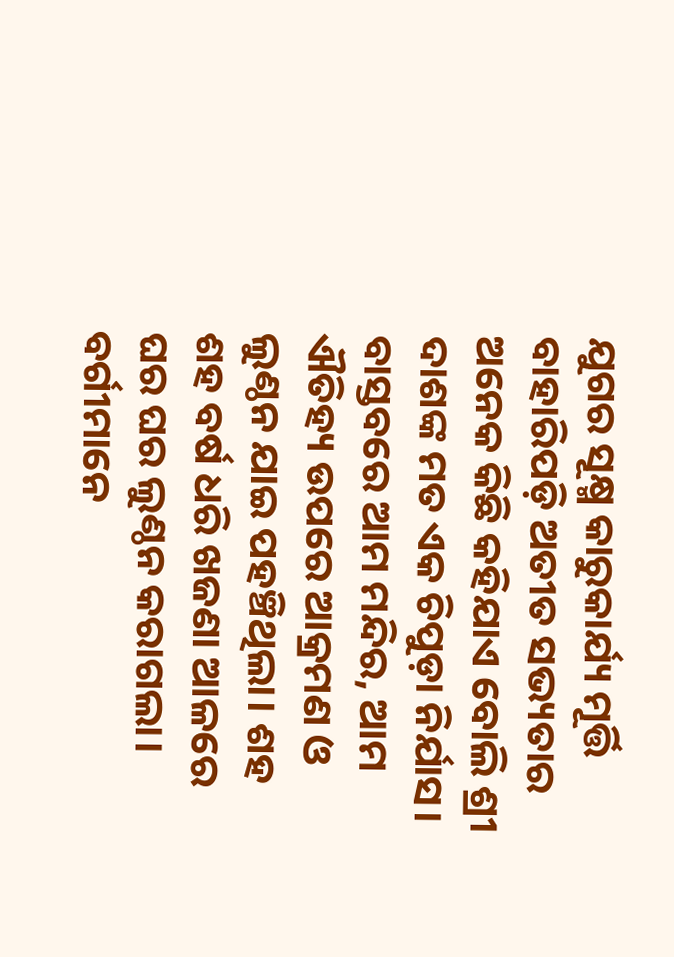ଯୁଗର ସୂକ୍ଷ୍ମ କାରୁକାର୍ଯ୍ୟ ମୂର୍ତ୍ତି ବାହାରିପଡ଼ି ଅତୀତ ସଭ୍ୟତାର ଅନେକ କିଛି କହିଯାଏ ବୋଲି ଶ୍ରୀ ଦାଶଙ୍କ ମତ ଏକ ଚିପୁଡ଼ା ନିର୍ଯାସ।
ବାସ୍ତବରେ ଆମ ମନ୍ଦିର, ଆମ ଐତିହ୍ୟ ଉପରେ ଆକ୍ରମଣ ଓ ଲୁଣ୍ଠନ ଯାଇ ପହଞ୍ଚିଥିଲା। ଶହ ଶହ ବର୍ଷ ଧରି ଖଜଣା ଆଳରେ ଘର ଘର ଲୁଣ୍ଠନ କରାଗଲା। ବର୍ଗୀମାନେ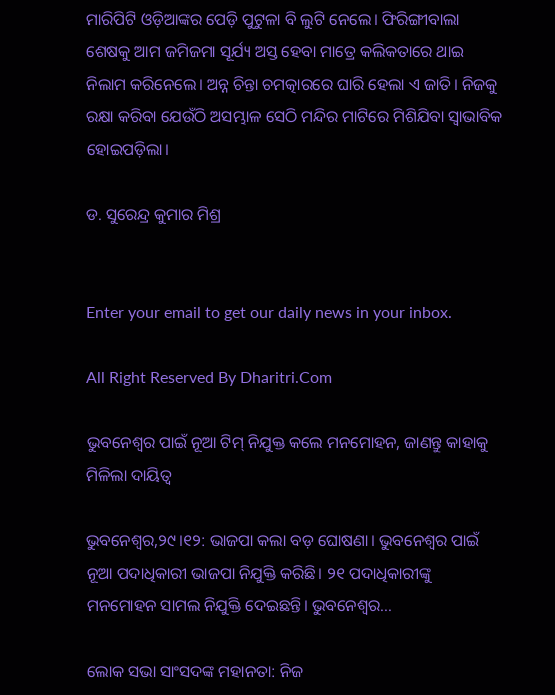ମାରିପିଟି ଓଡ଼ିଆଙ୍କର ପେଡ଼ି ପୁଟୁଳା ବି ଲୁଟି ନେଲେ। ଫିରିଙ୍ଗୀବାଲା ଶେଷକୁ ଆମ ଜମିଜମା ସୂର୍ଯ୍ୟ ଅସ୍ତ ହେବା ମାତ୍ରେ କଲିକତାରେ ଥାଇ ନିଲାମ କରିନେଲେ। ଅନ୍ନ ଚିନ୍ତା ଚମତ୍କାରରେ ଘାରି ହେଲା ଏ ଜାତି। ନିଜକୁ ରକ୍ଷା କରିବା ଯେଉଁଠି ଅସମ୍ଭାଳ ସେଠି ମନ୍ଦିର ମାଟିରେ ମିଶିଯିବା ସ୍ବାଭାବିକ ହୋଇପଡ଼ିଲା।

ଡ. ସୁରେନ୍ଦ୍ର କୁମାର ମିଶ୍ର


Enter your email to get our daily news in your inbox.

All Right Reserved By Dharitri.Com

ଭୁବନେଶ୍ବର ପାଇଁ ନୂଆ ଟିମ୍‌ ନିଯୁକ୍ତ କଲେ ମନମୋହନ, ଜାଣନ୍ତୁ କାହାକୁ ମିଳିଲା ଦାୟିତ୍ୱ

ଭୁବନେଶ୍ୱର,୨୯।୧୨: ଭାଜପା କଲା ବଡ଼ ଘୋଷଣା। ଭୁବନେଶ୍ବର ପାଇଁ ନୂଆ ପଦାଧିକାରୀ ଭାଜପା ନିଯୁକ୍ତି କରିଛି। ୨୧ ପଦାଧିକାରୀଙ୍କୁ ମନମୋହନ ସାମଲ ନିଯୁକ୍ତି ଦେଇଛନ୍ତି। ଭୁବନେଶ୍ବର...

ଲୋକ ସଭା ସାଂସଦଙ୍କ ମହାନତା: ନିଜ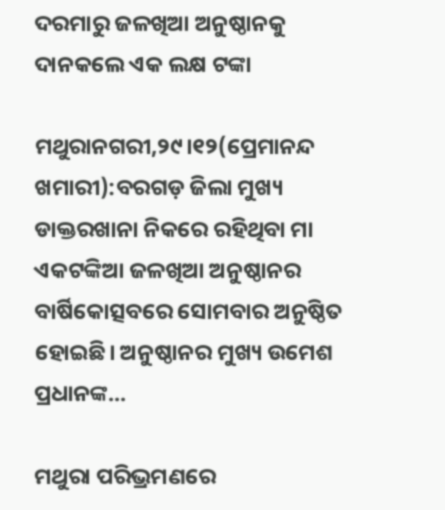ଦରମାରୁ ଜଳଖିଆ ଅନୁଷ୍ଠାନକୁ ଦାନକଲେ ଏକ ଲକ୍ଷ ଟଙ୍କା

ମଥୁରାନଗରୀ,୨୯।୧୨(ପ୍ରେମାନନ୍ଦ ଖମାରୀ):ବରଗଡ଼ ଜିଲା ମୁଖ୍ୟ ଡାକ୍ତରଖାନା ନିକରେ ରହିଥିବା ମା ଏକଟଙ୍କିଆ ଜଳଖିଆ ଅନୁଷ୍ଠାନର ବାର୍ଷିକୋତ୍ସବରେ ସୋମବାର ଅନୁଷ୍ଠିତ ହୋଇଛି। ଅନୁଷ୍ଠାନର ମୁଖ୍ୟ ଉମେଶ ପ୍ରଧାନଙ୍କ...

ମଥୁରା ପରିଭ୍ରମଣରେ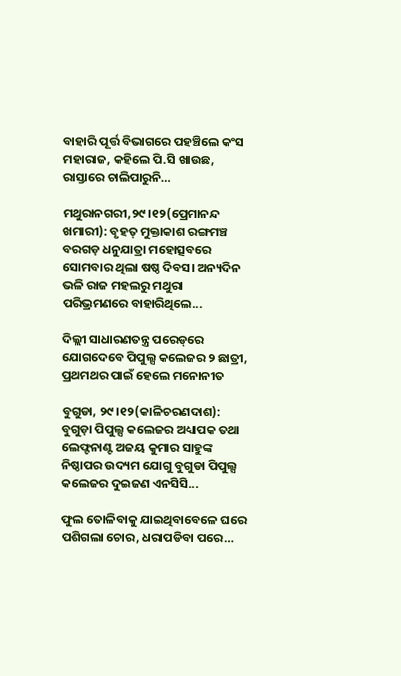ବାହାରି ପୂର୍ତ୍ତ ବିଭାଗରେ ପହଞ୍ଚିଲେ କଂସ ମହାରାଜ, କହିଲେ ପି.ସି ଖାଉଛ, ରାସ୍ତାରେ ଚାଲିପାରୁନି…

ମଥୁରାନଗରୀ,୨୯।୧୨(ପ୍ରେମାନନ୍ଦ ଖମାରୀ): ବୃହତ୍‌ ମୁକ୍ତାକାଶ ରଙ୍ଗମଞ୍ଚ ବରଗଡ଼ ଧନୁଯାତ୍ରା ମହୋତ୍ସବରେ ସୋମବାର ଥିଲା ଷଷ୍ଠ ଦିବସ। ଅନ୍ୟଦିନ ଭଳି ରାଜ ମହଲରୁ ମଥୁରା ପରିଭ୍ରମଣରେ ବାହାରିଥିଲେ...

ଦିଲ୍ଲୀ ସାଧାରଣତନ୍ତ୍ର ପରେଡ୍‌ରେ ଯୋଗଦେବେ ପିପୁଲ୍ସ କଲେଜର ୨ ଛାତ୍ରୀ, ପ୍ରଥମଥର ପାଇଁ ହେଲେ ମନୋନୀତ

ବୁଗୁଡା, ୨୯।୧୨(କାଳିଚରଣଦାଶ): ବୁଗୁଡ଼ା ପିପୁଲ୍ସ କଲେଜର ଅଧ୍ୟାପକ ତଥା ଲେଫ୍ଟନାଣ୍ଟ ଅଜୟ କୁମାର ସାହୁଙ୍କ ନିଷ୍ଠାପର ଉଦ୍ୟମ ଯୋଗୁ ବୁଗୁଡା ପିପୁଲ୍ସ କଲେଜର ଦୁଇଜଣ ଏନସିସି...

ଫୁଲ ତୋଳିବାକୁ ଯାଇଥିବାବେଳେ ଘରେ ପଶିଗଲା ଚୋର, ଧରାପଡିବା ପରେ…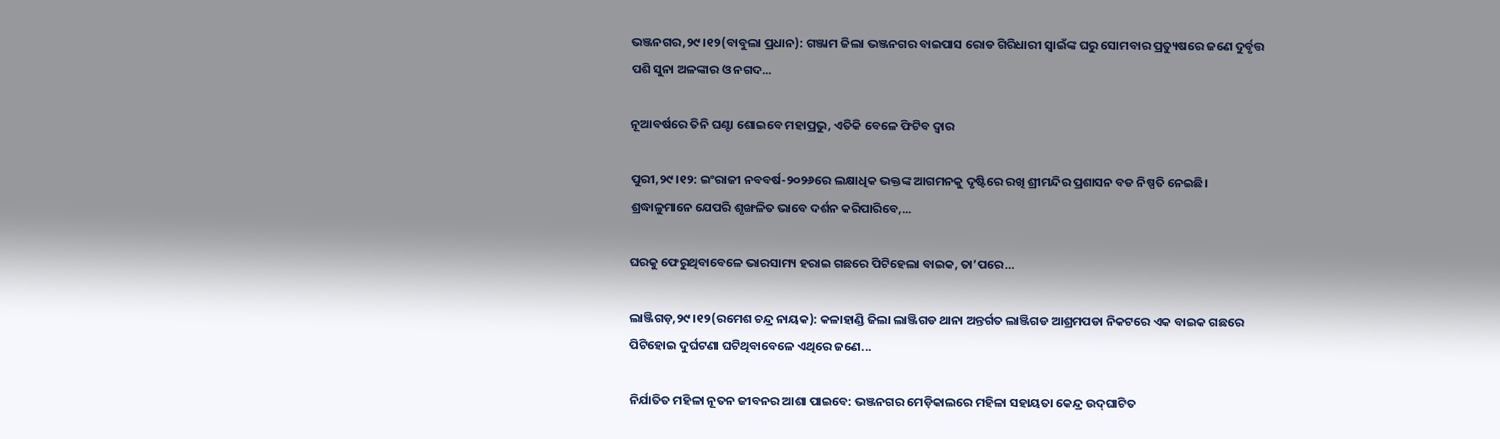ଭଞ୍ଜନଗର,୨୯।୧୨(ବାବୁଲା ପ୍ରଧାନ): ଗଞ୍ଜାମ ଜିଲା ଭଞ୍ଜନଗର ବାଇପାସ ରୋଡ ଗିରିଧାରୀ ସ୍ବାଇଁଙ୍କ ଘରୁ ସୋମବାର ପ୍ରତ୍ୟୁଷରେ ଜଣେ ଦୁର୍ବୃତ୍ତ ପଶି ସୁନା ଅଳଙ୍କାର ଓ ନଗଦ...

ନୂଆବର୍ଷରେ ତିନି ଘଣ୍ଟା ଶୋଇବେ ମହାପ୍ରଭୁ, ଏତିକି ବେଳେ ଫିଟିବ ଦ୍ୱାର

ପୁରୀ,୨୯।୧୨: ଇଂରାଜୀ ନବବର୍ଷ-୨୦୨୬ରେ ଲକ୍ଷାଧିକ ଭକ୍ତଙ୍କ ଆଗମନକୁ ଦୃଷ୍ଟିରେ ରଖି ଶ୍ରୀମନ୍ଦିର ପ୍ରଶାସନ ବଡ ନିଷ୍ପତି ନେଇଛି। ଶ୍ରଦ୍ଧାଳୁମାନେ ଯେପରି ଶୃଙ୍ଖଳିତ ଭାବେ ଦର୍ଶନ କରିପାରିବେ,...

ଘରକୁ ଫେରୁଥିବାବେଳେ ଭାରସାମ୍ୟ ହରାଇ ଗଛରେ ପିଟିହେଲା ବାଇକ, ତା’ପରେ…

ଲାଞ୍ଜିଗଡ଼,୨୯।୧୨(ରମେଶ ଚନ୍ଦ୍ର ନାୟକ): କଳାହାଣ୍ଡି ଜିଲା ଲାଞ୍ଜିଗଡ ଥାନା ଅନ୍ତର୍ଗତ ଲାଞ୍ଜିଗଡ ଆଶ୍ରମପଡା ନିକଟରେ ଏକ ବାଇକ ଗଛରେ ପିଟିହୋଇ ଦୁର୍ଘଟଣା ଘଟିଥିବାବେଳେ ଏଥିରେ ଜଣେ...

ନିର୍ଯାତିତ ମହିଳା ନୂତନ ଜୀବନର ଆଶା ପାଇବେ: ଭଞ୍ଜନଗର ମେଡ଼ିକାଲରେ ମହିଳା ସହାୟତା କେନ୍ଦ୍ର ଉଦ୍‌ଘାଟିତ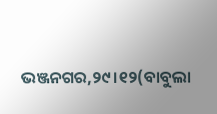ଭଞ୍ଜନଗର,୨୯।୧୨(ବାବୁଲା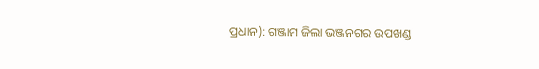ପ୍ରଧାନ): ଗଞ୍ଜାମ ଜିଲା ଭଞ୍ଜନଗର ଉପଖଣ୍ଡ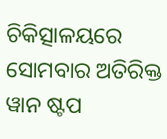ଚିକିତ୍ସାଳୟରେ ସୋମବାର ଅତିରିକ୍ତ ୱାନ ଷ୍ଟପ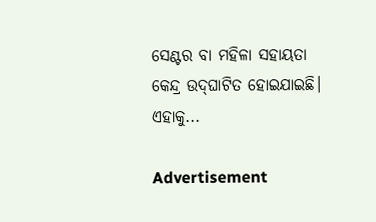ସେଣ୍ଟର ବା ମହିଳା ସହାୟତା କେନ୍ଦ୍ର ଉଦ୍‌ଘାଟିତ ହୋଇଯାଇଛି। ଏହାକୁ...

Advertisement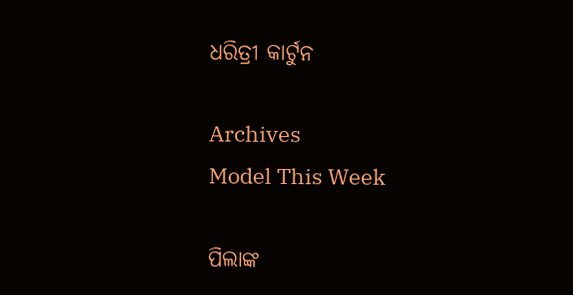ଧରିତ୍ରୀ କାର୍ଟୁନ

Archives
Model This Week

ପିଲାଙ୍କ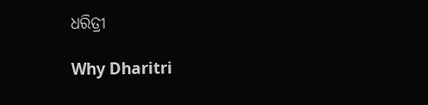ଧରିତ୍ରୀ

Why Dharitri